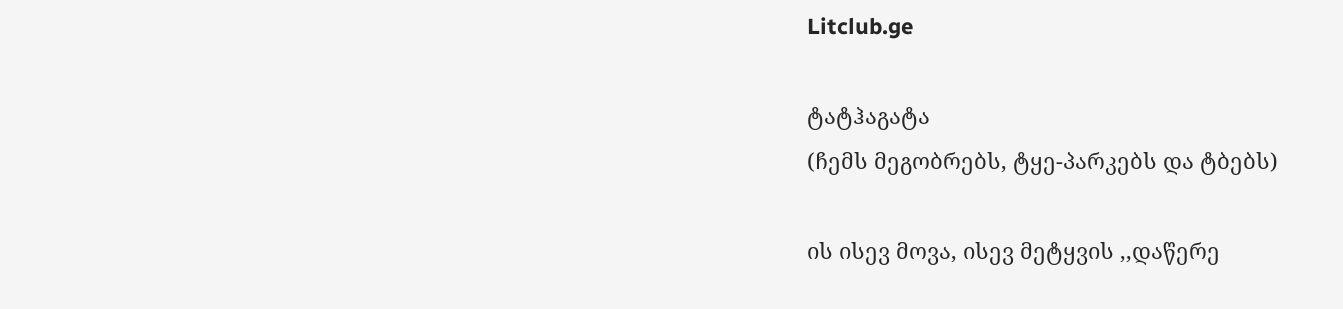Litclub.ge

ტატჰაგატა
(ჩემს მეგობრებს, ტყე-პარკებს და ტბებს)

ის ისევ მოვა, ისევ მეტყვის ,,დაწერე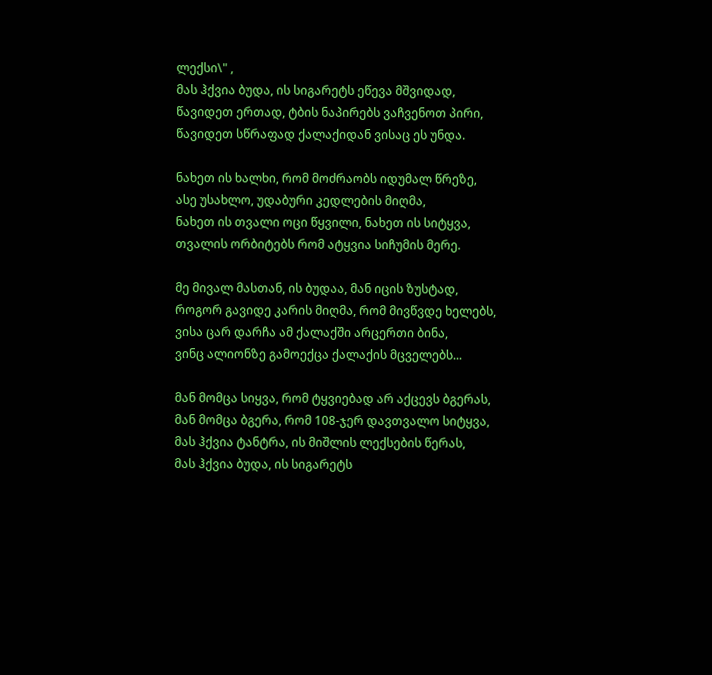ლექსი\" ,
მას ჰქვია ბუდა, ის სიგარეტს ეწევა მშვიდად,
წავიდეთ ერთად, ტბის ნაპირებს ვაჩვენოთ პირი,
წავიდეთ სწრაფად ქალაქიდან ვისაც ეს უნდა.

ნახეთ ის ხალხი, რომ მოძრაობს იდუმალ წრეზე,
ასე უსახლო, უდაბური კედლების მიღმა,
ნახეთ ის თვალი ოცი წყვილი, ნახეთ ის სიტყვა,
თვალის ორბიტებს რომ ატყვია სიჩუმის მერე.

მე მივალ მასთან, ის ბუდაა, მან იცის ზუსტად,
როგორ გავიდე კარის მიღმა, რომ მივწვდე ხელებს,
ვისა ცარ დარჩა ამ ქალაქში არცერთი ბინა,
ვინც ალიონზე გამოექცა ქალაქის მცველებს...

მან მომცა სიყვა, რომ ტყვიებად არ აქცევს ბგერას,
მან მომცა ბგერა, რომ 108-ჯერ დავთვალო სიტყვა,
მას ჰქვია ტანტრა, ის მიშლის ლექსების წერას,
მას ჰქვია ბუდა, ის სიგარეტს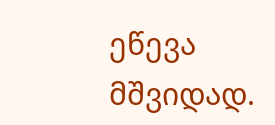ეწევა მშვიდად.